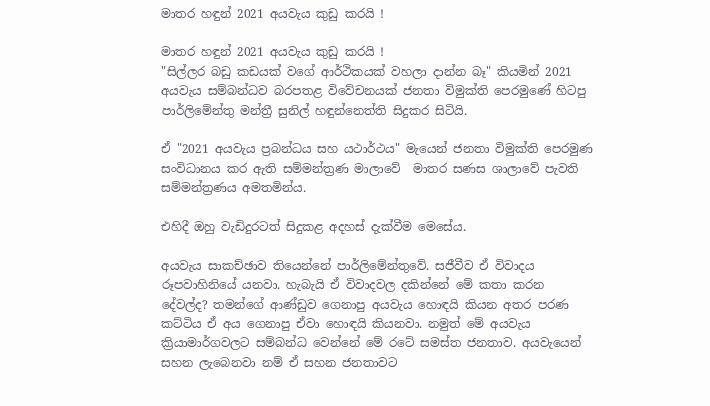මාතර හඳුන් 2021 අයවැය කුඩු කරයි !

මාතර හඳුන් 2021 අයවැය කුඩු කරයි !
"සිල්ලර බඩු කඩයක් වගේ ආර්ථිකයක් වහලා දාන්න බෑ" කියමින් 2021 අයවැය සම්බන්ධව බරපතළ විවේචනයක් ජනතා විමුක්ති පෙරමුණේ හිටපු පාර්ලිමේන්තු මන්ත්‍රී සුනිල් හඳුන්නෙත්ති සිදුකර සිටියි.

ඒ "2021 අයවැය ප්‍රබන්ධය සහ යථාර්ථය" මැයෙන් ජනතා විමුක්ති පෙරමුණ සංවිධානය කර ඇති සම්මන්ත්‍රණ මාලාවේ  මාතර සණස ශාලාවේ පැවති සම්මන්ත්‍රණය අමතමින්ය.

එහිදී ඔහු වැඩිදුරටත් සිදුකළ අදහස් දැක්වීම මෙසේය.

අයවැය සාකච්ඡාව තියෙන්නේ පාර්ලිමේන්තුවේ. සජීවීව ඒ විවාදය රූපවාහිනියේ යනවා. හැබැයි ඒ විවාදවල දකින්නේ මේ කතා කරන දේවල්ද? තමන්ගේ ආණ්ඩුව ගෙනාපු අයවැය හොඳයි කියන අතර පරණ කට්ටිය ඒ අය ගෙනාපු ඒවා හොඳයි කියනවා. නමුත් මේ අයවැය ක්‍රියාමාර්ගවලට සම්බන්ධ වෙන්නේ මේ රටේ සමස්ත ජනතාව. අයවැයෙන් සහන ලැබෙනවා නම් ඒ සහන ජනතාවට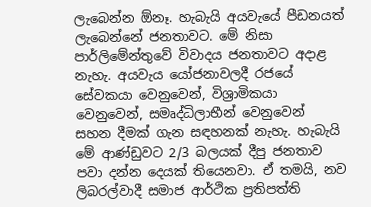ලැබෙන්න ඕනෑ. හැබැයි අයවැයේ පීඩනයත් ලැබෙන්නේ ජනතාවට. මේ නිසා පාර්ලිමේන්තුවේ විවාදය ජනතාවට අදාළ නැහැ. අයවැය යෝජනාවලදී රජයේ සේවකයා වෙනුවෙන්, විශ්‍රාමිකයා වෙනුවෙන්, සමෘද්ධිලාභීන් වෙනුවෙන් සහන දීමක් ගැන සඳහනක් නැහැ. හැබැයි මේ ආණ්ඩුවට 2/3 බලයක් දීපු ජනතාව පවා දන්න දෙයක් තියෙනවා. ඒ තමයි, නව ලිබරල්වාදී සමාජ ආර්ථික ප්‍රතිපත්ති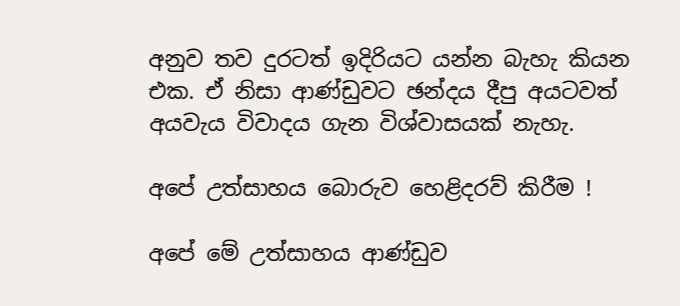අනුව තව දුරටත් ඉදිරියට යන්න බැහැ කියන එක. ඒ නිසා ආණ්ඩුවට ඡන්දය දීපු අයටවත් අයවැය විවාදය ගැන විශ්වාසයක් නැහැ.

අපේ උත්සාහය බොරුව හෙළිදරව් කිරීම !

අපේ මේ උත්සාහය ආණ්ඩුව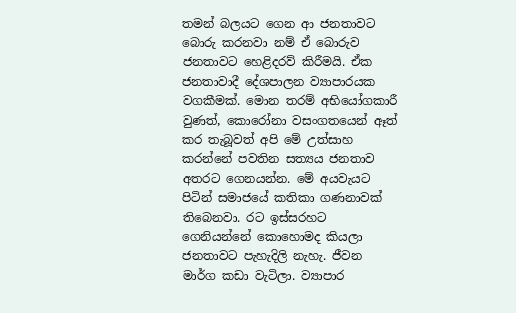තමන් බලයට ගෙන ආ ජනතාවට බොරු කරනවා නම් ඒ බොරුව ජනතාවට හෙළිදරව් කිරීමයි. ඒක ජනතාවාදී දේශපාලන ව්‍යාපාරයක වගකීමක්. මොන තරම් අභියෝගකාරී වුණත්, කොරෝනා වසංගතයෙන් ඈත් කර තැබූවත් අපි මේ උත්සාහ කරන්නේ පවතින සත්‍යය ජනතාව අතරට ගෙනයන්න. මේ අයවැයට පිටින් සමාජයේ කතිකා ගණනාවක් තිබෙනවා. රට ඉස්සරහට ගෙනියන්නේ කොහොමද කියලා ජනතාවට පැහැදිලි නැහැ. ජීවන මාර්ග කඩා වැටිලා. ව්‍යාපාර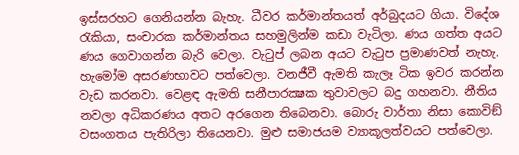ඉස්සරහට ගෙනියන්න බැහැ. ධීවර කර්මාන්තයත් අර්බුදයට ගියා. විදේශ රැකියා, සංචාරක කර්මාන්තය සහමුලින්ම කඩා වැටිලා. ණය ගත්ත අයට ණය ගෙවාගන්න බැරි වෙලා. වැටුප් ලබන අයට වැටුප ප්‍රමාණවත් නැහැ. හැමෝම අසරණභාවට පත්වෙලා. වනජීවී ඇමති කැලෑ ටික ඉවර කරන්න වැඩ කරනවා. වෙළඳ ඇමති සනීපාරක්‍ෂක තුවාවලට බදු ගහනවා. නීතිය නවලා අධිකරණය අතට අරගෙන තිබෙනවා. බොරු වාර්තා නිසා කොවිඞ් වසංගතය පැතිරිලා තියෙනවා. මුළු සමාජයම ව්‍යාකූලත්වයට පත්වෙලා.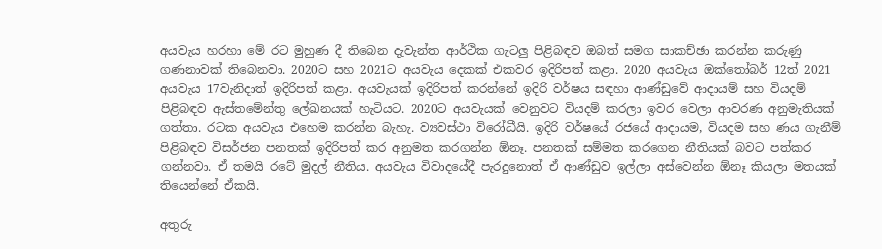අයවැය හරහා මේ රට මුහුණ දී තිබෙන දැවැන්ත ආර්ථික ගැටලු පිළිබඳව ඔබත් සමග සාකච්ඡා කරන්න කරුණු ගණනාවක් තිබෙනවා. 2020ට සහ 2021ට අයවැය දෙකක් එකවර ඉදිරිපත් කළා. 2020 අයවැය ඔක්තෝබර් 12ත් 2021 අයවැය 17වැනිදාත් ඉදිරිපත් කළා. අයවැයක් ඉදිරිපත් කරන්නේ ඉදිරි වර්ෂය සඳහා ආණ්ඩුවේ ආදායම් සහ වියදම් පිළිබඳව ඇස්තමේන්තු ලේඛනයක් හැටියට. 2020ට අයවැයක් වෙනුවට වියදම් කරලා ඉවර වෙලා ආවරණ අනුමැතියක් ගත්තා. රටක අයවැය එහෙම කරන්න බැහැ. ව්‍යවස්ථා විරෝධීයි. ඉදිරි වර්ෂයේ රජයේ ආදායම, වියදම සහ ණය ගැනීම් පිළිබඳව විසර්ජන පනතක් ඉදිරිපත් කර අනුමත කරගන්න ඕනෑ. පනතක් සම්මත කරගෙන නීතියක් බවට පත්කර ගන්නවා. ඒ තමයි රටේ මුදල් නීතිය. අයවැය විවාදයේදී පැරදුනොත් ඒ ආණ්ඩුව ඉල්ලා අස්වෙන්න ඕනෑ කියලා මතයක් තියෙන්නේ ඒකයි.

අතුරු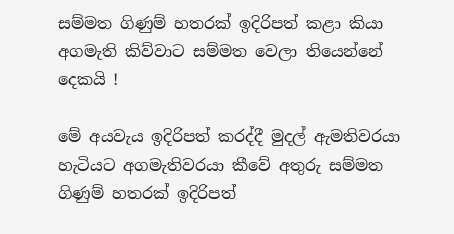සම්මත ගිණුම් හතරක් ඉදිරිපත් කළා කියා අගමැති කිව්වාට සම්මත වෙලා තියෙන්නේ දෙකයි !

මේ අයවැය ඉදිරිපත් කරද්දී මුදල් ඇමතිවරයා හැටියට අගමැතිවරයා කීවේ අතුරු සම්මත ගිණුම් හතරක් ඉදිරිපත්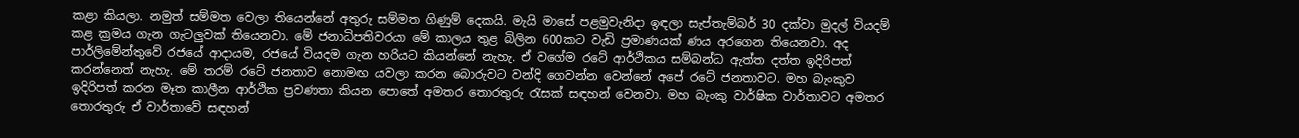කළා කියලා. නමුත් සම්මත වෙලා තියෙන්නේ අතුරු සම්මත ගිණුම් දෙකයි. මැයි මාසේ පළමුවැනිදා ඉඳලා සැප්තැම්බර් 30 දක්වා මුදල් වියදම් කළ ක්‍රමය ගැන ගැටලුවක් තියෙනවා. මේ ජනාධිපතිවරයා මේ කාලය තුළ බිලින 600කට වැඩි ප්‍රමාණයක් ණය අරගෙන තියෙනවා. අද පාර්ලිමේන්තුවේ රජයේ ආදායම, රජයේ වියදම ගැන හරියට කියන්නේ නැහැ. ඒ වගේම රටේ ආර්ථිකය සම්බන්ධ ඇත්ත දත්ත ඉදිරිපත් කරන්නෙත් නැහැ. මේ තරම් රටේ ජනතාව නොමඟ යවලා කරන බොරුවට වන්දි ගෙවන්න වෙන්නේ අපේ රටේ ජනතාවට. මහ බැංකුව ඉදිරිපත් කරන මෑත කාලීන ආර්ථික ප්‍රවණතා කියන පොතේ අමතර තොරතුරු රැසක් සඳහන් වෙනවා. මහ බැංකු වාර්ෂික වාර්තාවට අමතර තොරතුරු ඒ වාර්තාවේ සඳහන්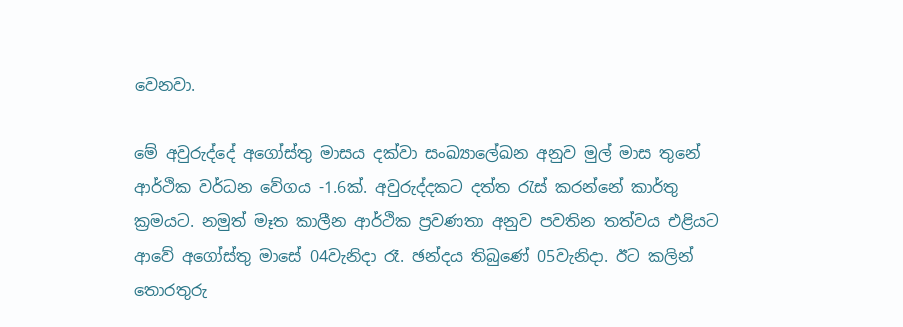වෙනවා.

මේ අවුරුද්දේ අගෝස්තු මාසය දක්වා සංඛ්‍යාලේඛන අනුව මුල් මාස තුනේ ආර්ථික වර්ධන වේගය -1.6ක්. අවුරුද්දකට දත්ත රැස් කරන්නේ කාර්තු ක්‍රමයට. නමුත් මෑත කාලීන ආර්ථික ප්‍රවණතා අනුව පවතින තත්වය එළියට ආවේ අගෝස්තු මාසේ 04වැනිදා රෑ. ඡන්දය තිබුණේ 05වැනිදා. ඊට කලින් තොරතුරු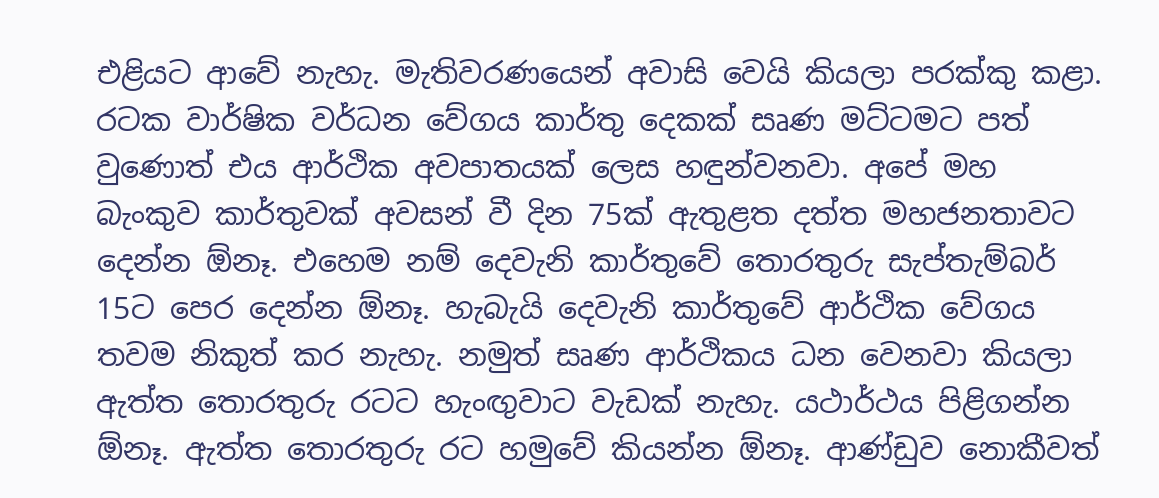එළියට ආවේ නැහැ. මැතිවරණයෙන් අවාසි වෙයි කියලා පරක්කු කළා. රටක වාර්ෂික වර්ධන වේගය කාර්තු දෙකක් සෘණ මට්ටමට පත් වුණොත් එය ආර්ථික අවපාතයක් ලෙස හඳුන්වනවා. අපේ මහ බැංකුව කාර්තුවක් අවසන් වී දින 75ක් ඇතුළත දත්ත මහජනතාවට දෙන්න ඕනෑ. එහෙම නම් දෙවැනි කාර්තුවේ තොරතුරු සැප්තැම්බර් 15ට පෙර දෙන්න ඕනෑ. හැබැයි දෙවැනි කාර්තුවේ ආර්ථික වේගය තවම නිකුත් කර නැහැ. නමුත් සෘණ ආර්ථිකය ධන වෙනවා කියලා ඇත්ත තොරතුරු රටට හැංඟුවාට වැඩක් නැහැ. යථාර්ථය පිළිගන්න ඕනෑ. ඇත්ත තොරතුරු රට හමුවේ කියන්න ඕනෑ. ආණ්ඩුව නොකීවත්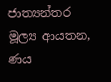ජාත්‍යන්තර මූල්‍ය ආයතන, ණය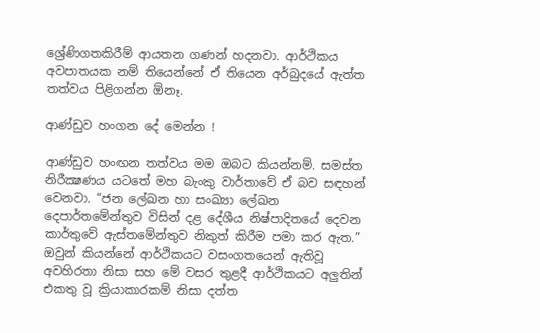ශ්‍රේණිගතකිරීම් ආයතන ගණන් හදනවා. ආර්ථිකය අවපාතයක නම් තියෙන්නේ ඒ තියෙන අර්බුදයේ ඇත්ත තත්වය පිළිගන්න ඕනෑ.

ආණ්ඩුව හංගන දේ මෙන්න !

ආණ්ඩුව හංඟන තත්වය මම ඔබට කියන්නම්. සමස්ත නිරීක්‍ෂණය යටතේ මහ බැංකු වාර්තාවේ ඒ බව සඳහන් වෙනවා. “ජන ලේඛන හා සංඛ්‍යා ලේඛන දෙපාර්තමේන්තුව විසින් දළ දේශීය නිෂ්පාදිතයේ දෙවන කාර්තුවේ ඇස්තමේන්තුව නිකුත් කිරීම පමා කර ඇත.” ඔවුන් කියන්නේ ආර්ථිකයට වසංගතයෙන් ඇතිවූ අවහිරතා නිසා සහ මේ වසර තුළදී ආර්ථිකයට අලුතින් එකතු වූ ක්‍රියාකාරකම් නිසා දත්ත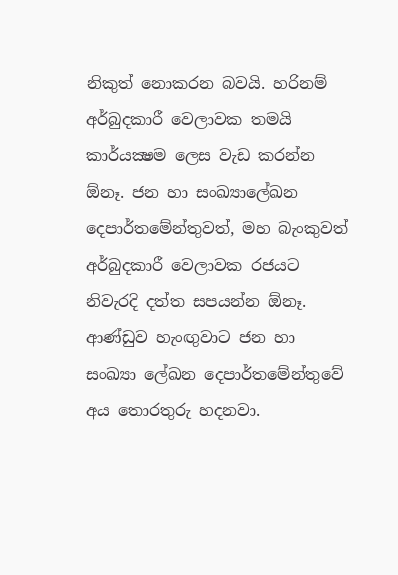නිකුත් නොකරන බවයි. හරිනම් අර්බුදකාරී වෙලාවක තමයි කාර්යක්‍ෂම ලෙස වැඩ කරන්න ඕනෑ. ජන හා සංඛ්‍යාලේඛන දෙපාර්තමේන්තුවත්, මහ බැංකුවත් අර්බුදකාරී වෙලාවක රජයට නිවැරදි දත්ත සපයන්න ඕනෑ. ආණ්ඩුව හැංඟුවාට ජන හා සංඛ්‍යා ලේඛන දෙපාර්තමේන්තුවේ අය තොරතුරු හදනවා.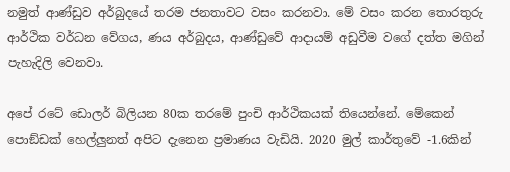නමුත් ආණ්ඩුව අර්බුදයේ තරම ජනතාවට වසං කරනවා. මේ වසං කරන තොරතුරු ආර්ථික වර්ධන වේගය, ණය අර්බුදය, ආණ්ඩුවේ ආදායම් අඩුවීම වගේ දත්ත මගින් පැහැදිලි වෙනවා.

අපේ රටේ ඩොලර් බිලියන 80ක තරමේ පුංචි ආර්ථිකයක් තියෙන්නේ. මේකෙන් පොඞ්ඩක් හෙල්ලුනත් අපිට දැනෙන ප්‍රමාණය වැඩියි. 2020 මුල් කාර්තුවේ -1.6කින්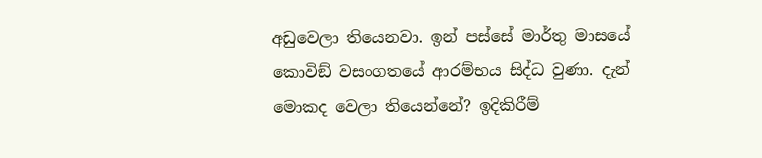අඩුවෙලා තියෙනවා. ඉන් පස්සේ මාර්තු මාසයේ කොවිඞ් වසංගතයේ ආරම්භය සිද්ධ වුණා. දැන් මොකද වෙලා තියෙන්නේ? ඉදිකිරීම්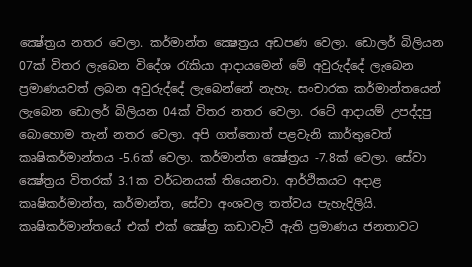ක්‍ෂේත්‍රය නතර වෙලා. කර්මාන්ත ක්‍ෂෙත්‍රය අඩපණ වෙලා. ඩොලර් බිලියන 07ක් විතර ලැබෙන විදේශ රැකියා ආදායමෙන් මේ අවුරුද්දේ ලැබෙන ප්‍රමාණයවත් ලබන අවුරුද්දේ ලැබෙන්නේ නැහැ. සංචාරක කර්මාන්තයෙන් ලැබෙන ඩොලර් බිලියන 04ක් විතර නතර වෙලා. රටේ ආදායම් උපද්දපු බොහොම තැන් නතර වෙලා. අපි ගත්තොත් පළවැනි කාර්තුවෙත් කෘෂිකර්මාන්තය -5.6ක් වෙලා. කර්මාන්ත ක්‍ෂේත්‍රය -7.8ක් වෙලා. සේවා ක්‍ෂේත්‍රය විතරක් 3.1ක වර්ධනයක් තියෙනවා. ආර්ථිකයට අදාළ කෘෂිකර්මාන්ත, කර්මාන්ත, සේවා අංශවල තත්වය පැහැදිලියි. කෘෂිකර්මාන්තයේ එක් එක් ක්‍ෂේත්‍ර කඩාවැටී ඇති ප්‍රමාණය ජනතාවට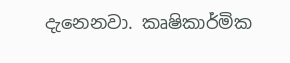දැනෙනවා. කෘෂිකාර්මික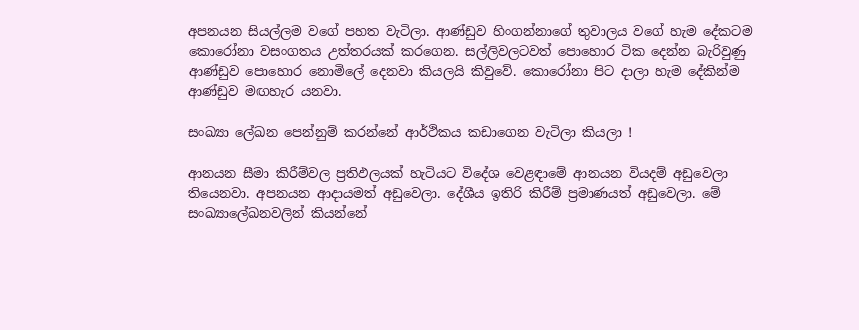අපනයන සියල්ලම වගේ පහත වැටිලා. ආණ්ඩුව හිංගන්නාගේ තුවාලය වගේ හැම දේකටම කොරෝනා වසංගතය උත්තරයක් කරගෙන. සල්ලිවලටවත් පොහොර ටික දෙන්න බැරිවුණු ආණ්ඩුව පොහොර නොමිලේ දෙනවා කියලයි කිවුවේ. කොරෝනා පිට දාලා හැම දේකින්ම ආණ්ඩුව මඟහැර යනවා.

සංඛ්‍යා ලේඛන පෙන්නුම් කරන්නේ ආර්ථිකය කඩාගෙන වැටිලා කියලා !

ආනයන සීමා කිරීම්වල ප්‍රතිඵලයක් හැටියට විදේශ වෙළඳාමේ ආනයන වියදම් අඩුවෙලා තියෙනවා. අපනයන ආදායමත් අඩුවෙලා. දේශීය ඉතිරි කිරීම් ප්‍රමාණයත් අඩුවෙලා. මේ සංඛ්‍යාලේඛනවලින් කියන්නේ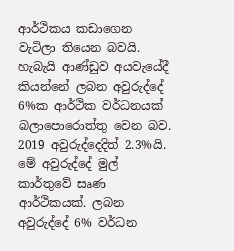ආර්ථිකය කඩාගෙන වැටිලා තියෙන බවයි. හැබැයි ආණ්ඩුව අයවැයේදී කියන්නේ ලබන අවුරුද්දේ 6%ක ආර්ථික වර්ධනයක් බලාපොරොත්තු වෙන බව. 2019 අවුරුද්දෙදිත් 2.3%යි. මේ අවුරුද්දේ මුල් කාර්තුවේ සෘණ ආර්ථිකයක්. ලබන අවුරුද්දේ 6% වර්ධන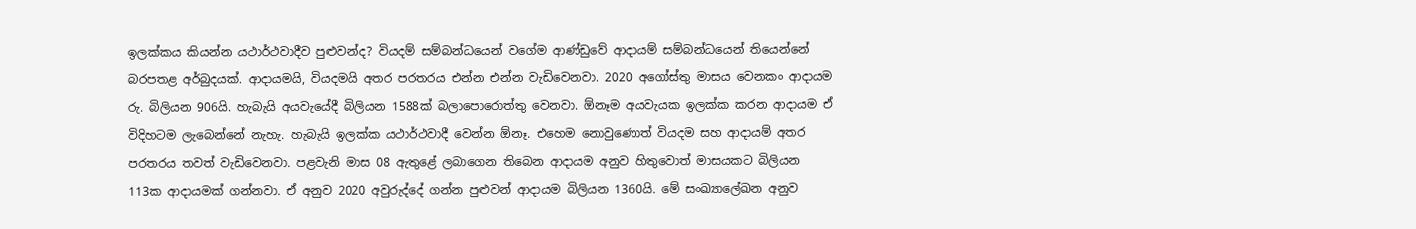ඉලක්කය කියන්න යථාර්ථවාදීව පුළුවන්ද? වියදම් සම්බන්ධයෙන් වගේම ආණ්ඩුවේ ආදායම් සම්බන්ධයෙන් තියෙන්නේ බරපතළ අර්බුදයක්. ආදායමයි, වියදමයි අතර පරතරය එන්න එන්න වැඩිවෙනවා. 2020 අගෝස්තු මාසය වෙනකං ආදායම රු. බිලියන 906යි. හැබැයි අයවැයේදී බිලියන 1588ක් බලාපොරොත්තු වෙනවා. ඕනෑම අයවැයක ඉලක්ක කරන ආදායම ඒ විදිහටම ලැබෙන්නේ නැහැ. හැබැයි ඉලක්ක යථාර්ථවාදී වෙන්න ඕනෑ. එහෙම නොවුණොත් වියදම සහ ආදායම් අතර පරතරය තවත් වැඩිවෙනවා. පළවැනි මාස 08 ඇතුළේ ලබාගෙන තිබෙන ආදායම අනුව හිතුවොත් මාසයකට බිලියන 113ක ආදායමක් ගන්නවා. ඒ අනුව 2020 අවුරුද්දේ ගන්න පුළුවන් ආදායම බිලියන 1360යි. මේ සංඛ්‍යාලේඛන අනුව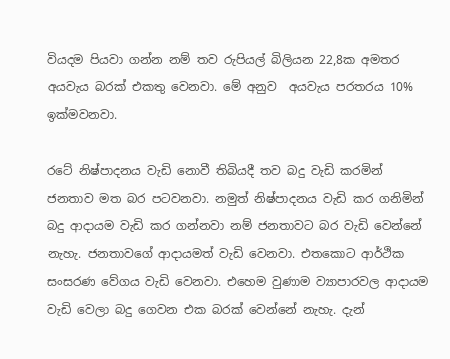වියදම පියවා ගන්න නම් තව රුපියල් බිලියන 22,8ක අමතර අයවැය බරක් එකතු වෙනවා. මේ අනුව  අයවැය පරතරය 10% ඉක්මවනවා.

රටේ නිෂ්පාදනය වැඩි නොවී තිබියදී තව බදු වැඩි කරමින් ජනතාව මත බර පටවනවා. නමුත් නිෂ්පාදනය වැඩි කර ගනිමින් බදු ආදායම වැඩි කර ගන්නවා නම් ජනතාවට බර වැඩි වෙන්නේ නැහැ. ජනතාවගේ ආදායමත් වැඩි වෙනවා. එතකොට ආර්ථික සංසරණ වේගය වැඩි වෙනවා. එහෙම වුණාම ව්‍යාපාරවල ආදායම වැඩි වෙලා බදු ගෙවන එක බරක් වෙන්නේ නැහැ. දැන්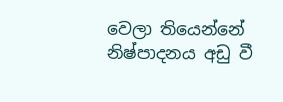වෙලා තියෙන්නේ නිෂ්පාදනය අඩු වී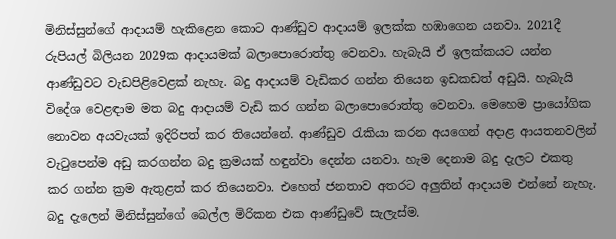මිනිස්සුන්ගේ ආදායම් හැකිළෙන කොට ආණ්ඩුව ආදායම් ඉලක්ක හඹාගෙන යනවා. 2021දී රුපියල් බිලියන 2029ක ආදායමක් බලාපොරොත්තු වෙනවා. හැබැයි ඒ ඉලක්කයට යන්න ආණ්ඩුවට වැඩපිළිවෙළක් නැහැ. බදු ආදායම් වැඩිකර ගන්න තියෙන ඉඩකඩත් අඩුයි. හැබැයි විදේශ වෙළඳාම මත බදු ආදායම් වැඩි කර ගන්න බලාපොරොත්තු වෙනවා. මෙහෙම ප්‍රායෝගික නොවන අයවැයක් ඉදිරිපත් කර තියෙන්නේ. ආණ්ඩුව රැකියා කරන අයගෙන් අදාළ ආයතනවලින් වැටුපෙන්ම අඩු කරගන්න බදු ක්‍රමයක් හඳුන්වා දෙන්න යනවා. හැම දෙනාම බදු දැලට එකතු කර ගන්න ක්‍රම ඇතුළත් කර තියෙනවා. එහෙත් ජනතාව අතරට අලුතින් ආදායම එන්නේ නැහැ. බදු දැලෙන් මිනිස්සුන්ගේ බෙල්ල මිරිකන එක ආණ්ඩුවේ සැලැස්ම.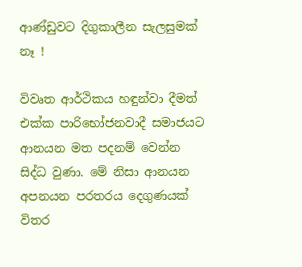ආණ්ඩුවට දිගුකාලීන සැලසුමක් නෑ !

විවෘත ආර්ථිකය හඳුන්වා දීමත් එක්ක පාරිභෝජනවාදී සමාජයට ආනයන මත පදනම් වෙන්න සිද්ධ වුණා. මේ නිසා ආනයන අපනයන පරතරය දෙගුණයක් විතර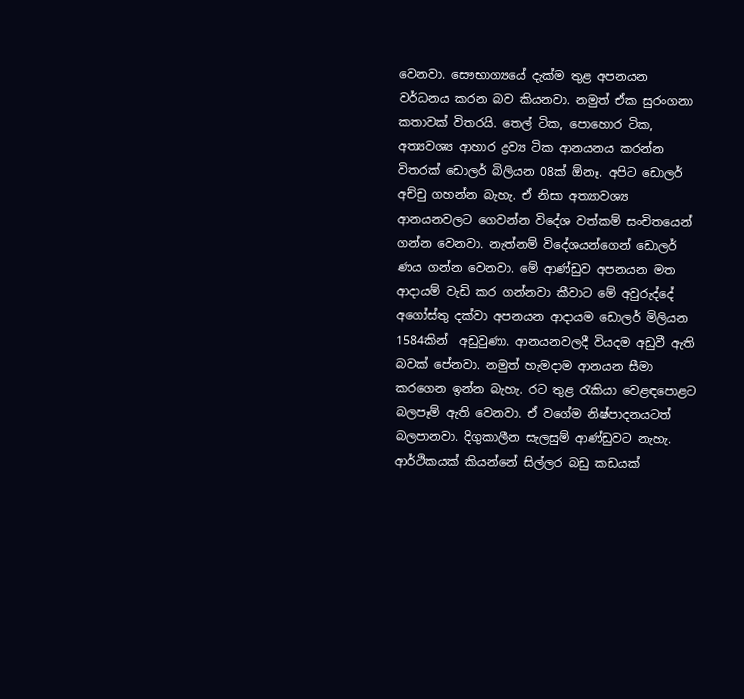වෙනවා. සෞභාග්‍යයේ දැක්ම තුළ අපනයන වර්ධනය කරන බව කියනවා. නමුත් ඒක සුරංගනා කතාවක් විතරයි. තෙල් ටික, පොහොර ටික, අත්‍යවශ්‍ය ආහාර ද්‍රව්‍ය ටික ආනයනය කරන්න විතරක් ඩොලර් බිලියන 08ක් ඕනෑ. අපිට ඩොලර් අච්චු ගහන්න බැහැ. ඒ නිසා අත්‍යාවශ්‍ය ආනයනවලට ගෙවන්න විදේශ වත්කම් සංචිතයෙන් ගන්න වෙනවා. නැත්නම් විදේශයන්ගෙන් ඩොලර් ණය ගන්න වෙනවා. මේ ආණ්ඩුව අපනයන මත ආදායම් වැඩි කර ගන්නවා කීවාට මේ අවුරුද්දේ අගෝස්තු දක්වා අපනයන ආදායම ඩොලර් මිලියන 1584කින්  අඩුවුණා. ආනයනවලදී වියදම අඩුවී ඇති බවක් පේනවා. නමුත් හැමදාම ආනයන සීමා කරගෙන ඉන්න බැහැ. රට තුළ රැකියා වෙළඳපොළට බලපෑම් ඇති වෙනවා. ඒ වගේම නිෂ්පාදනයටත් බලපානවා. දිගුකාලීන සැලසුම් ආණ්ඩුවට නැහැ. ආර්ථිකයක් කියන්නේ සිල්ලර බඩු කඩයක්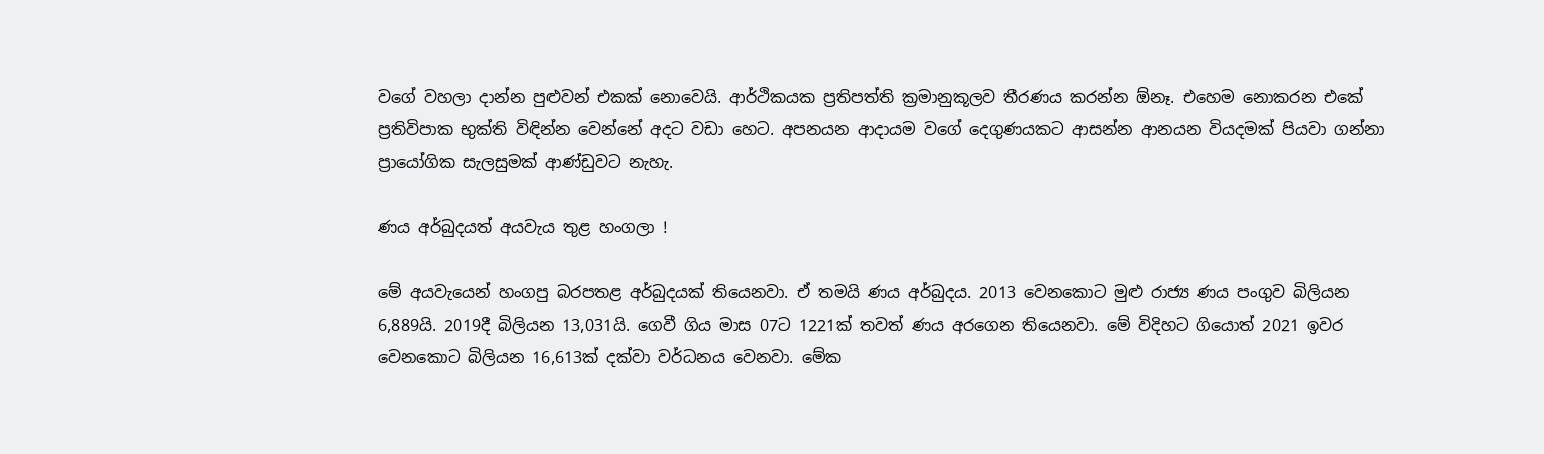වගේ වහලා දාන්න පුළුවන් එකක් නොවෙයි. ආර්ථිකයක ප්‍රතිපත්ති ක්‍රමානුකූලව තීරණය කරන්න ඕනෑ. එහෙම නොකරන එකේ ප්‍රතිවිපාක භුක්ති විඳින්න වෙන්නේ අදට වඩා හෙට. අපනයන ආදායම වගේ දෙගුණයකට ආසන්න ආනයන වියදමක් පියවා ගන්නා ප්‍රායෝගික සැලසුමක් ආණ්ඩුවට නැහැ.

ණය අර්බුදයත් අයවැය තුළ හංගලා !

මේ අයවැයෙන් හංගපු බරපතළ අර්බුදයක් තියෙනවා. ඒ තමයි ණය අර්බුදය. 2013 වෙනකොට මුළු රාජ්‍ය ණය පංගුව බිලියන 6,889යි. 2019දී බිලියන 13,031යි. ගෙවී ගිය මාස 07ට 1221ක් තවත් ණය අරගෙන තියෙනවා. මේ විදිහට ගියොත් 2021 ඉවර වෙනකොට බිලියන 16,613ක් දක්වා වර්ධනය වෙනවා. මේක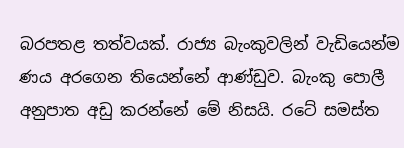බරපතළ තත්වයක්. රාජ්‍ය බැංකුවලින් වැඩියෙන්ම ණය අරගෙන තියෙන්නේ ආණ්ඩුව. බැංකු පොලී අනුපාත අඩු කරන්නේ මේ නිසයි. රටේ සමස්ත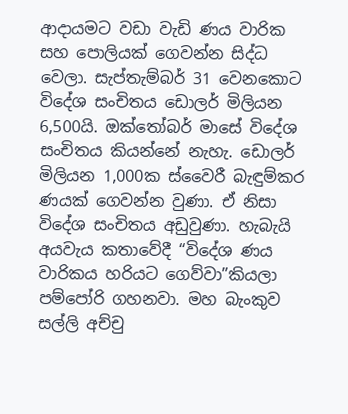ආදායමට වඩා වැඩි ණය වාරික සහ පොලියක් ගෙවන්න සිද්ධ වෙලා. සැප්තැම්බර් 31 වෙනකොට විදේශ සංචිතය ඩොලර් මිලියන 6,500යි. ඔක්තෝබර් මාසේ විදේශ සංචිතය කියන්නේ නැහැ. ඩොලර් මිලියන 1,000ක ස්වෛරී බැඳුම්කර ණයක් ගෙවන්න වුණා. ඒ නිසා විදේශ සංචිතය අඩුවුණා. හැබැයි අයවැය කතාවේදී “විදේශ ණය වාරිකය හරියට ගෙව්වා”කියලා පම්පෝරි ගහනවා. මහ බැංකුව සල්ලි අච්චු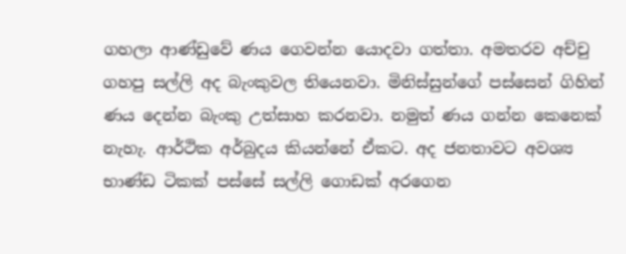ගහලා ආණ්ඩුවේ ණය ගෙවන්න යොදවා ගත්තා. අමතරව අච්චු ගහපු සල්ලි අද බැංකුවල තියෙනවා. මිනිස්සුන්ගේ පස්සෙන් ගිහින් ණය දෙන්න බැංකු උත්සාහ කරනවා. නමුත් ණය ගන්න කෙනෙක් නැහැ. ආර්ථික අර්බුදය කියන්නේ ඒකට. අද ජනතාවට අවශ්‍ය භාණ්ඩ ටිකක් පස්සේ සල්ලි ගොඩක් අරගෙන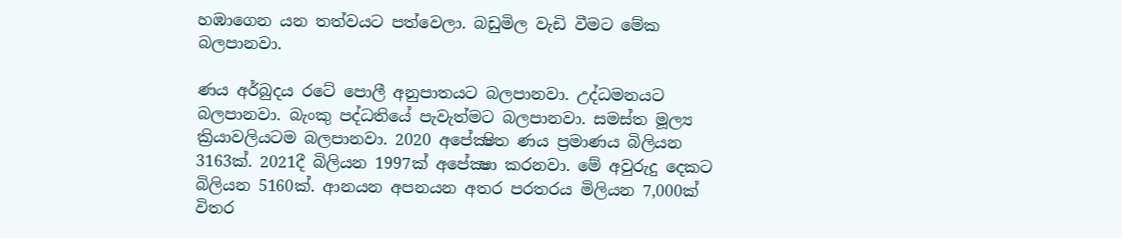හඹාගෙන යන තත්වයට පත්වෙලා. බඩුමිල වැඩි වීමට මේක බලපානවා.

ණය අර්බුදය රටේ පොලී අනුපාතයට බලපානවා. උද්ධමනයට බලපානවා. බැංකු පද්ධතියේ පැවැත්මට බලපානවා. සමස්ත මූල්‍ය ක්‍රියාවලියටම බලපානවා. 2020 අපේක්‍ෂිත ණය ප්‍රමාණය බිලියන 3163ක්. 2021දී බිලියන 1997ක් අපේක්‍ෂා කරනවා. මේ අවුරුදු දෙකට බිලියන 5160ක්. ආනයන අපනයන අතර පරතරය මිලියන 7,000ක් විතර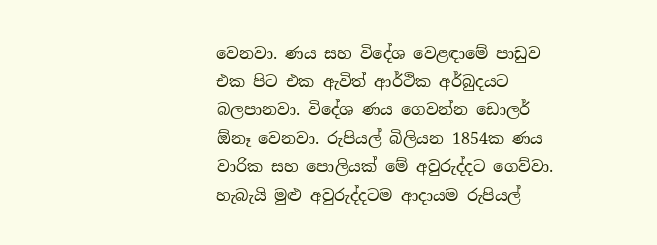වෙනවා. ණය සහ විදේශ වෙළඳාමේ පාඩුව එක පිට එක ඇවිත් ආර්ථික අර්බුදයට බලපානවා. විදේශ ණය ගෙවන්න ඩොලර් ඕනෑ වෙනවා. රුපියල් බිලියන 1854ක ණය වාරික සහ පොලියක් මේ අවුරුද්දට ගෙව්වා. හැබැයි මුළු අවුරුද්දටම ආදායම රුපියල්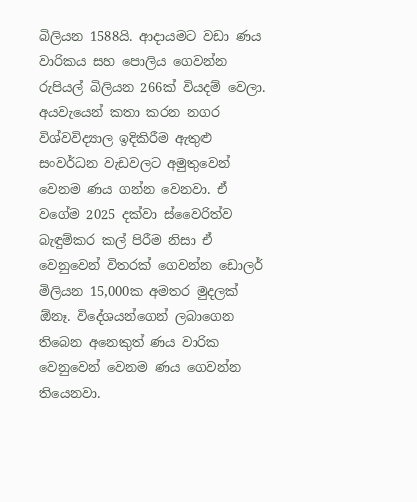බිලියන 1588යි. ආදායමට වඩා ණය වාරිකය සහ පොලිය ගෙවන්න රුපියල් බිලියන 266ක් වියදම් වෙලා. අයවැයෙන් කතා කරන නගර විශ්වවිද්‍යාල ඉදිකිරීම ඇතුළු සංවර්ධන වැඩවලට අමුතුවෙන් වෙනම ණය ගන්න වෙනවා. ඒ වගේම 2025 දක්වා ස්වෛරිත්ව බැඳුම්කර කල් පිරීම නිසා ඒ වෙනුවෙන් විතරක් ගෙවන්න ඩොලර් මිලියන 15,000ක අමතර මුදලක් ඕනෑ. විදේශයන්ගෙන් ලබාගෙන තිබෙන අනෙකුත් ණය වාරික වෙනුවෙන් වෙනම ණය ගෙවන්න තියෙනවා.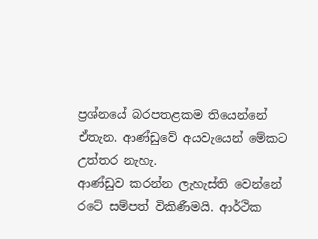ප්‍රශ්නයේ බරපතළකම තියෙන්නේ ඒතැන. ආණ්ඩුවේ අයවැයෙන් මේකට උත්තර නැහැ.
ආණ්ඩුව කරන්න ලැහැස්ති වෙන්නේ රටේ සම්පත් විකිණීමයි. ආර්ථික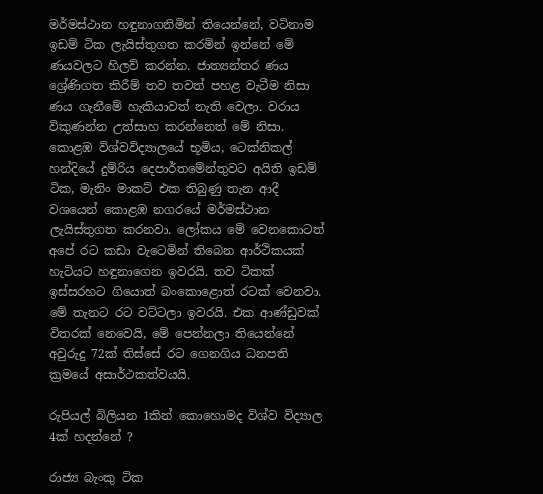මර්මස්ථාන හඳුනාගනිමින් තියෙන්නේ, වටිනාම ඉඩම් ටික ලැයිස්තුගත කරමින් ඉන්නේ මේ ණයවලට හිලව් කරන්න. ජාත්‍යන්තර ණය ශ්‍රේණිගත කිරීම් තව තවත් පහළ වැටීම නිසා ණය ගැනීමේ හැකියාවත් නැති වෙලා. වරාය විකුණන්න උත්සාහ කරන්නෙත් මේ නිසා. කොළඹ විශ්වවිද්‍යාලයේ භූමිය, ටෙක්නිකල් හන්දියේ දුම්රිය දෙපාර්තමේන්තුවට අයිති ඉඩම් ටික, මැනිං මාකට් එක තිබුණු තැන ආදී වශයෙන් කොළඹ නගරයේ මර්මස්ථාන ලැයිස්තුගත කරනවා. ලෝකය මේ වෙනකොටත් අපේ රට කඩා වැටෙමින් තිබෙන ආර්ථිකයක් හැටියට හඳුනාගෙන ඉවරයි. තව ටිකක් ඉස්සරහට ගියොත් බංකොළොත් රටක් වෙනවා. මේ තැනට රට වට්ටලා ඉවරයි. එක ආණ්ඩුවක් විතරක් නෙවෙයි, මේ පෙන්නලා තියෙන්නේ අවුරුදු 72ක් තිස්සේ රට ගෙනගිය ධනපති ක්‍රමයේ අසාර්ථකත්වයයි.

රුපියල් බිලියන 1කින් කොහොමද විශ්ව විද්‍යාල 4ක් හදන්නේ ?

රාජ්‍ය බැංකු ටික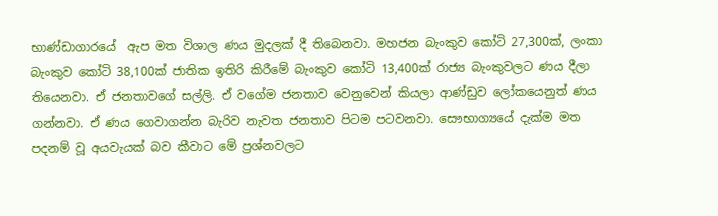භාණ්ඩාගාරයේ  ඇප මත විශාල ණය මුදලක් දී තිබෙනවා. මහජන බැංකුව කෝටි 27,300ක්, ලංකා බැංකුව කෝටි 38,100ක් ජාතික ඉතිරි කිරීමේ බැංකුව කෝටි 13,400ක් රාජ්‍ය බැංකුවලට ණය දීලා තියෙනවා. ඒ ජනතාවගේ සල්ලි. ඒ වගේම ජනතාව වෙනුවෙන් කියලා ආණ්ඩුව ලෝකයෙනුත් ණය ගන්නවා. ඒ ණය ගෙවාගන්න බැරිව නැවත ජනතාව පිටම පටවනවා. සෞභාග්‍යයේ දැක්ම මත පදනම් වූ අයවැයක් බව කීවාට මේ ප්‍රශ්නවලට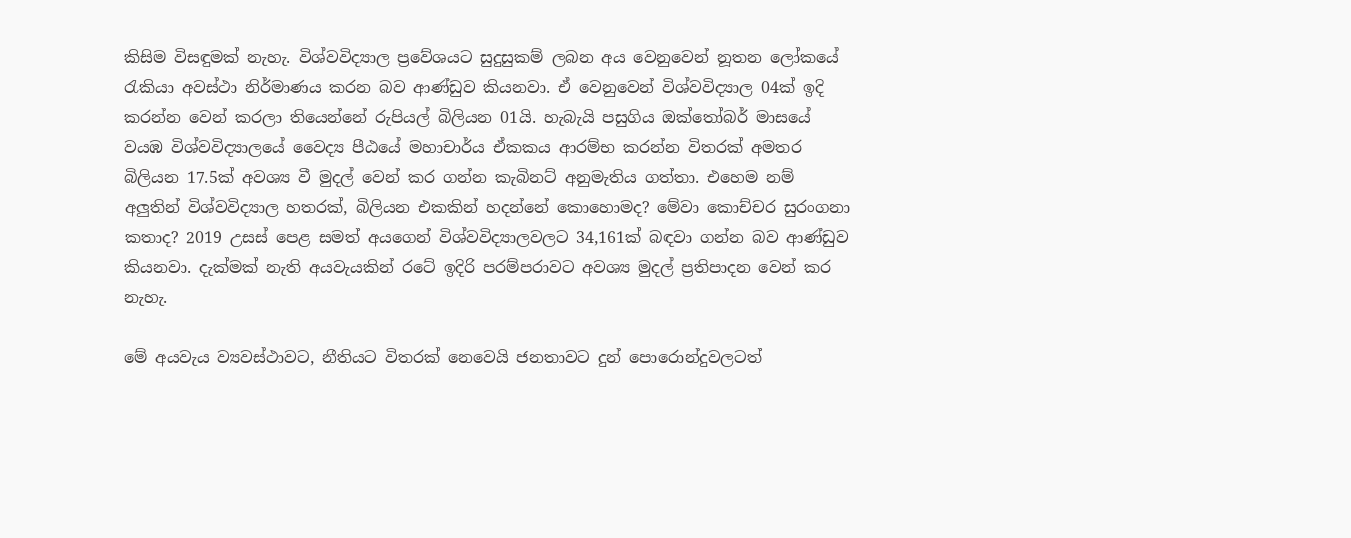කිසිම විසඳුමක් නැහැ. විශ්වවිද්‍යාල ප්‍රවේශයට සුදුසුකම් ලබන අය වෙනුවෙන් නූතන ලෝකයේ රැකියා අවස්ථා නිර්මාණය කරන බව ආණ්ඩුව කියනවා. ඒ වෙනුවෙන් විශ්වවිද්‍යාල 04ක් ඉදි කරන්න වෙන් කරලා තියෙන්නේ රුපියල් බිලියන 01යි. හැබැයි පසුගිය ඔක්තෝබර් මාසයේ වයඹ විශ්වවිද්‍යාලයේ වෛද්‍ය පීඨයේ මහාචාර්ය ඒකකය ආරම්භ කරන්න විතරක් අමතර බිලියන 17.5ක් අවශ්‍ය වී මුදල් වෙන් කර ගන්න කැබිනට් අනුමැතිය ගත්තා. එහෙම නම් අලුතින් විශ්වවිද්‍යාල හතරක්, බිලියන එකකින් හදන්නේ කොහොමද? මේවා කොච්චර සුරංගනා කතාද? 2019 උසස් පෙළ සමත් අයගෙන් විශ්වවිද්‍යාලවලට 34,161ක් බඳවා ගන්න බව ආණ්ඩුව කියනවා. දැක්මක් නැති අයවැයකින් රටේ ඉදිරි පරම්පරාවට අවශ්‍ය මුදල් ප්‍රතිපාදන වෙන් කර නැහැ.

මේ අයවැය ව්‍යවස්ථාවට, නීතියට විතරක් නෙවෙයි ජනතාවට දුන් පොරොන්දුවලටත්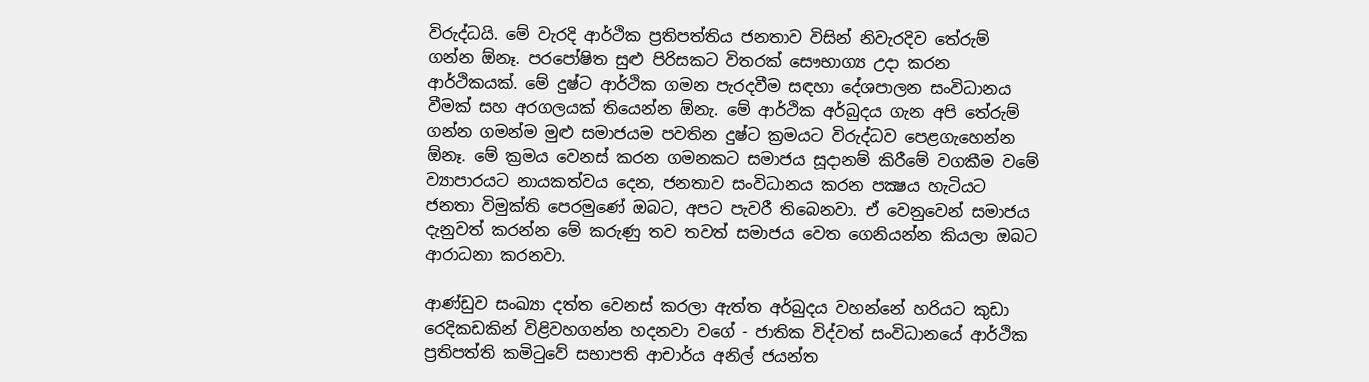විරුද්ධයි. මේ වැරදි ආර්ථික ප්‍රතිපත්තිය ජනතාව විසින් නිවැරදිව තේරුම් ගන්න ඕනෑ. පරපෝෂිත සුළු පිරිසකට විතරක් සෞභාග්‍ය උදා කරන ආර්ථිකයක්. මේ දුෂ්ට ආර්ථික ගමන පැරදවීම සඳහා දේශපාලන සංවිධානය වීමක් සහ අරගලයක් තියෙන්න ඕනැ. මේ ආර්ථික අර්බුදය ගැන අපි තේරුම් ගන්න ගමන්ම මුළු සමාජයම පවතින දුෂ්ට ක්‍රමයට විරුද්ධව පෙළගැහෙන්න ඕනෑ. මේ ක්‍රමය වෙනස් කරන ගමනකට සමාජය සූදානම් කිරීමේ වගකීම වමේ ව්‍යාපාරයට නායකත්වය දෙන, ජනතාව සංවිධානය කරන පක්‍ෂය හැටියට ජනතා විමුක්ති පෙරමුණේ ඔබට, අපට පැවරී තිබෙනවා. ඒ වෙනුවෙන් සමාජය දැනුවත් කරන්න මේ කරුණු තව තවත් සමාජය වෙත ගෙනියන්න කියලා ඔබට ආරාධනා කරනවා.

ආණ්ඩුව සංඛ්‍යා දත්ත වෙනස් කරලා ඇත්ත අර්බුදය වහන්නේ හරියට කුඩා රෙදිකඩකින් විළිවහගන්න හදනවා වගේ - ජාතික විද්වත් සංවිධානයේ ආර්ථික ප්‍රතිපත්ති කමිටුවේ සභාපති ආචාර්ය අනිල් ජයන්ත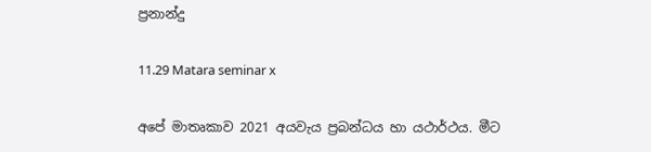ප්‍රනාන්දු

11.29 Matara seminar x

අපේ මාතෘකාව 2021 අයවැය ප්‍රබන්ධය හා යථාර්ථය. මීට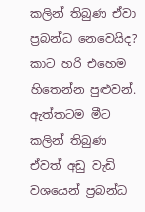කලින් තිබුණ ඒවා ප්‍රබන්ධ නෙවෙයිද? කාට හරි එහෙම හිතෙන්න පුළුවන්. ඇත්තටම මීට කලින් තිබුණ ඒවත් අඩු වැඩි වශයෙන් ප්‍රබන්ධ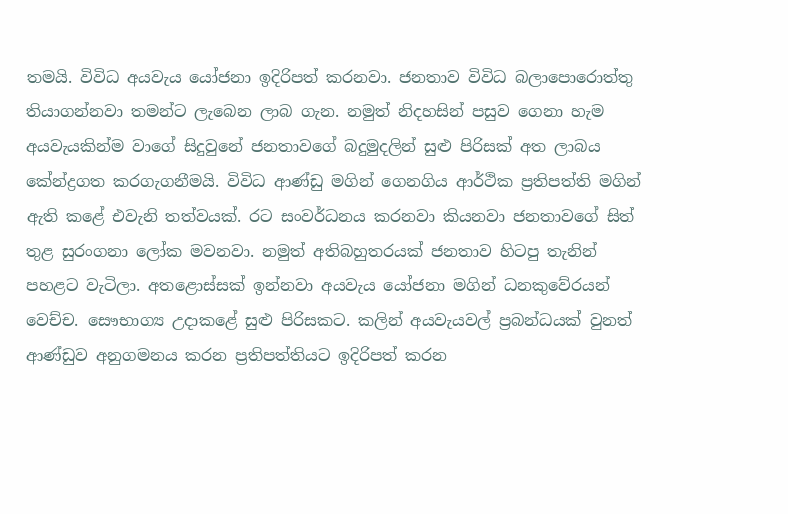තමයි. විවිධ අයවැය යෝජනා ඉදිරිපත් කරනවා. ජනතාව විවිධ බලාපොරොත්තු තියාගන්නවා තමන්ට ලැබෙන ලාබ ගැන. නමුත් නිදහසින් පසුව ගෙනා හැම අයවැයකින්ම වාගේ සිදුවුනේ ජනතාවගේ බදුමුදලින් සුළු පිරිසක් අත ලාබය කේන්ද්‍රගත කරගැගනීමයි. විවිධ ආණ්ඩු මගින් ගෙනගිය ආර්ථික ප්‍රතිපත්ති මගින් ඇති කළේ එවැනි තත්වයක්. රට සංවර්ධනය කරනවා කියනවා ජනතාවගේ සිත් තුළ සුරංගනා ලෝක මවනවා. නමුත් අතිබහුතරයක් ජනතාව හිටපු තැනින් පහළට වැටිලා. අතළොස්සක් ඉන්නවා අයවැය යෝජනා මගින් ධනකුවේරයන් වෙච්ච. සෞභාග්‍ය උදාකළේ සුළු පිරිසකට. කලින් අයවැයවල් ප්‍රබන්ධයක් වුනත් ආණ්ඩුව අනුගමනය කරන ප්‍රතිපත්තියට ඉදිරිපත් කරන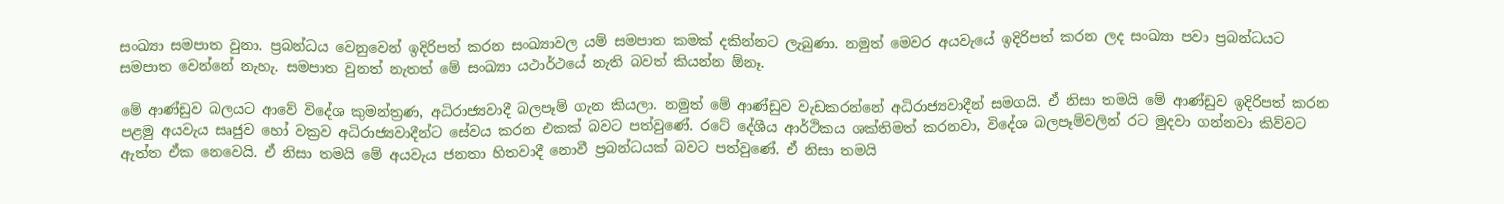සංඛ්‍යා සමපාත වුනා. ප්‍රබන්ධය වෙනුවෙන් ඉදිරිපත් කරන සංඛ්‍යාවල යම් සමපාත කමක් දකින්නට ලැබුණා. නමුත් මෙවර අයවැයේ ඉදිරිපත් කරන ලද සංඛ්‍යා පවා ප්‍රබන්ධයට සමපාත වෙන්නේ නැහැ. සමපාත වුනත් නැතත් මේ සංඛ්‍යා යථාර්ථයේ නැති බවත් කියන්න ඕනෑ.

මේ ආණ්ඩුව බලයට ආවේ විදේශ කුමන්ත්‍රණ, අධිරාජ්‍යවාදී බලපෑම් ගැන කියලා. නමුත් මේ ආණ්ඩුව වැඩකරන්නේ අධිරාජ්‍යවාදීන් සමගයි. ඒ නිසා තමයි මේ ආණ්ඩුව ඉදිරිපත් කරන පළමු අයවැය සෘජුව හෝ වක්‍රව අධිරාජ්‍යවාදීන්ට සේවය කරන එකක් බවට පත්වුණේ. රටේ දේශීය ආර්ථිකය ශක්තිමත් කරනවා, විදේශ බලපෑම්වලින් රට මුදවා ගන්නවා කිව්වට ඇත්ත ඒක නෙවෙයි. ඒ නිසා තමයි මේ අයවැය ජනතා හිතවාදී නොවී ප්‍රබන්ධයක් බවට පත්වුණේ. ඒ නිසා තමයි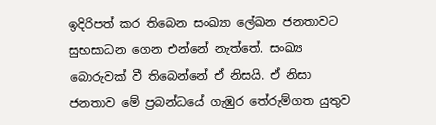ඉදිරිපත් කර තිබෙන සංඛ්‍යා ලේඛන ජනතාවට සුභසාධන ගෙන එන්නේ නැත්තේ. සංඛ්‍ය බොරුවක් වී තිබෙන්නේ ඒ නිසයි. ඒ නිසා ජනතාව මේ ප්‍රබන්ධයේ ගැඹුර තේරුම්ගත යුතුව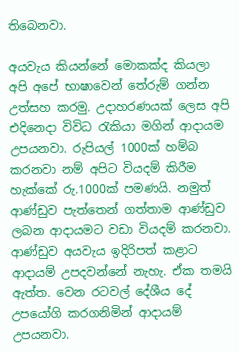තිබෙනවා.

අයවැය කියන්නේ මොකක්ද කියලා අපි අපේ භාෂාවෙන් තේරුම් ගන්න උත්සහ කරමු. උදාහරණයක් ලෙස අපි එදිනෙදා විවිධ රැකියා මගින් ආදායම උපයනවා. රුපියල් 1000ක් හම්බ කරනවා නම් අපිට වියදම් කිරීම හැක්කේ රු.1000ක් පමණයි. නමුත් ආණ්ඩුව පැත්තෙන් ගත්තාම ආණ්ඩුව ලබන ආදායමට වඩා වියදම් කරනවා. ආණ්ඩුව අයවැය ඉදිරිපත් කළාට ආදායම් උපදවන්නේ නැහැ. ඒක තමයි ඇත්ත. වෙන රටවල් දේශීය දේ උපයෝගි කරගනිමින් ආදායම් උපයනවා.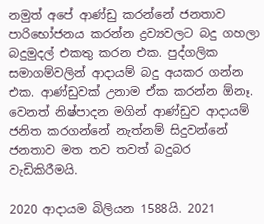නමුත් අපේ ආණ්ඩු කරන්නේ ජනතාව පාරිභෝජනය කරන්න ද්‍රව්‍යවලට බදු ගහලා බදුමුදල් එකතු කරන එක. පුද්ගලික සමාගම්වලින් ආදායම් බදු අයකර ගන්න එක. ආණ්ඩුවක් උනාම ඒක කරන්න ඕනෑ. වෙනත් නිෂ්පාදන මගින් ආණ්ඩුව ආදායම් ජනිත කරගන්නේ නැත්නම් සිදුවන්නේ ජනතාව මත තව තවත් බදුබර වැඩිකිරීමයි.

2020 ආදායම බිලියන 1588යි. 2021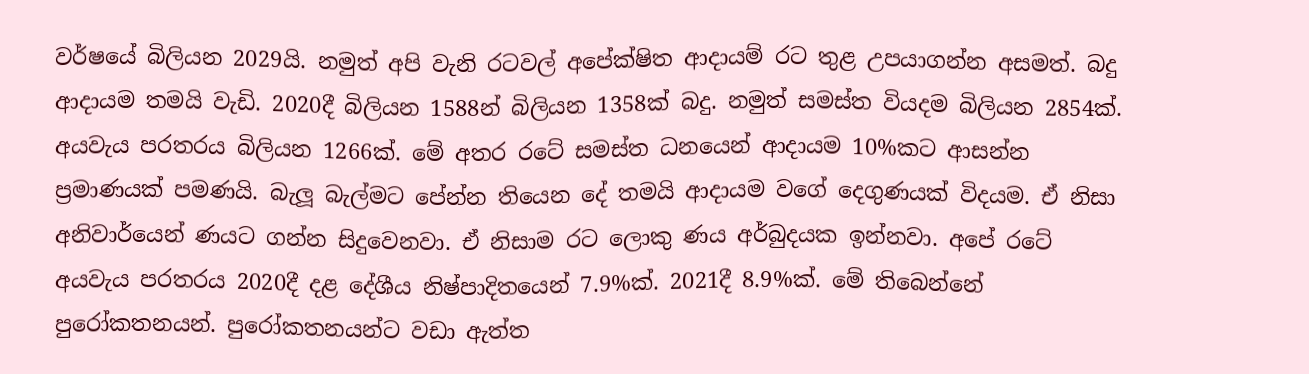වර්ෂයේ බිලියන 2029යි. නමුත් අපි වැනි රටවල් අපේක්ෂිත ආදායම් රට තුළ උපයාගන්න අසමත්. බදු ආදායම තමයි වැඩි. 2020දී බිලියන 1588න් බිලියන 1358ක් බදු. නමුත් සමස්ත වියදම බිලියන 2854ක්. අයවැය පරතරය බිලියන 1266ක්. මේ අතර රටේ සමස්ත ධනයෙන් ආදායම 10%කට ආසන්න ප්‍රමාණයක් පමණයි. බැලූ බැල්මට පේන්න තියෙන දේ තමයි ආදායම වගේ දෙගුණයක් විදයම. ඒ නිසා අනිවාර්යෙන් ණයට ගන්න සිදුවෙනවා. ඒ නිසාම රට ලොකු ණය අර්බුදයක ඉන්නවා. අපේ රටේ අයවැය පරතරය 2020දී දළ දේශීය නිෂ්පාදිතයෙන් 7.9%ක්. 2021දී 8.9%ක්. මේ තිබෙන්නේ පුරෝකතනයන්. පුරෝකතනයන්ට වඩා ඇත්ත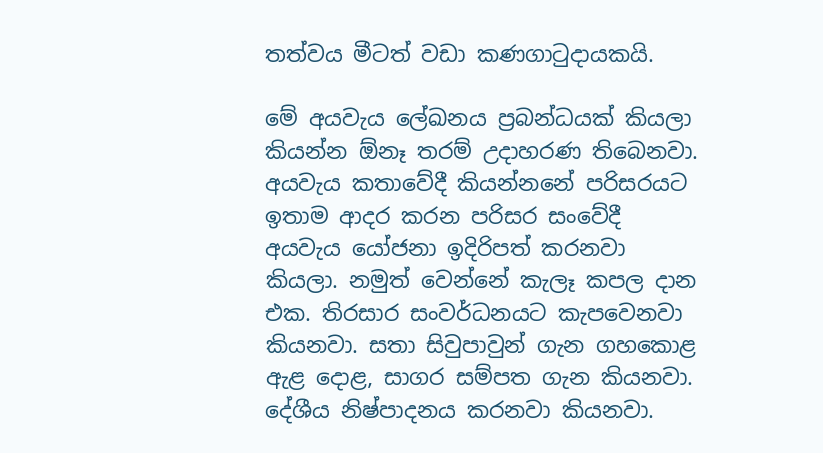තත්වය මීටත් වඩා කණගාටුදායකයි.

මේ අයවැය ලේඛනය ප්‍රබන්ධයක් කියලා කියන්න ඕනෑ තරම් උදාහරණ තිබෙනවා. අයවැය කතාවේදී කියන්නනේ පරිසරයට ඉතාම ආදර කරන පරිසර සංවේදී අයවැය යෝජනා ඉදිරිපත් කරනවා කියලා. නමුත් වෙන්නේ කැලෑ කපල දාන එක. තිරසාර සංවර්ධනයට කැපවෙනවා කියනවා. සතා සිවුපාවුන් ගැන ගහකොළ ඇළ දොළ, සාගර සම්පත ගැන කියනවා. දේශීය නිෂ්පාදනය කරනවා කියනවා.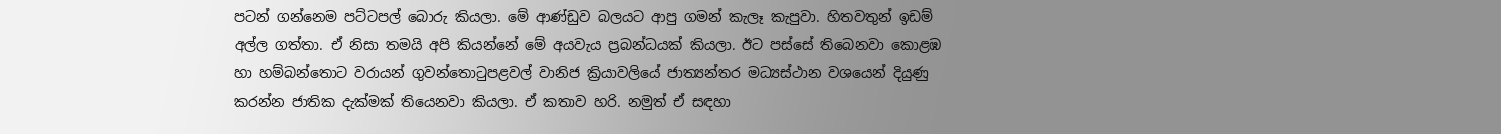පටන් ගන්නෙම පට්ටපල් බොරු කියලා. මේ ආණ්ඩුව බලයට ආපු ගමන් කැලෑ කැපුවා. හිතවතුන් ඉඩම් අල්ල ගත්තා. ඒ නිසා තමයි අපි කියන්නේ මේ අයවැය ප්‍රබන්ධයක් කියලා. ඊට පස්සේ තිබෙනවා කොළඹ හා හම්බන්තොට වරායන් ගුවන්තොටුපළවල් වානිජ ක්‍රියාවලියේ ජාත්‍යන්තර මධ්‍යස්ථාන වශයෙන් දියුණු කරන්න ජාතික දැක්මක් තියෙනවා කියලා. ඒ කතාව හරි. නමුත් ඒ සඳහා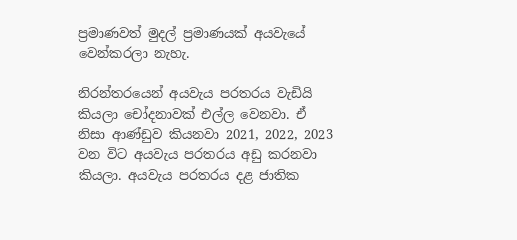ප්‍රමාණවත් මුදල් ප්‍රමාණයක් අයවැයේ වෙන්කරලා නැහැ.

නිරන්තරයෙන් අයවැය පරතරය වැඩියි කියලා චෝදනාවක් එල්ල වෙනවා. ඒ නිසා ආණ්ඩුව කියනවා 2021, 2022, 2023 වන විට අයවැය පරතරය අඩු කරනවා කියලා. අයවැය පරතරය දළ ජාතික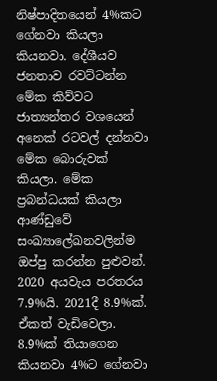නිෂ්පාදිතයෙන් 4%කට ගේනවා කියලා කියනවා. දේශීයව ජනතාව රවට්ටන්න මේක කිව්වට ජාත්‍යන්තර වශයෙන් අනෙක් රටවල් දන්නවා මේක බොරුවක් කියලා. මේක ප්‍රබන්ධයක් කියලා ආණ්ඩුවේ සංඛ්‍යාලේඛනවලින්ම ඔප්පු කරන්න පුළුවන්. 2020 අයවැය පරතරය 7.9%යි. 2021දී 8.9%ක්. ඒකත් වැඩිවෙලා. 8.9%ක් තියාගෙන කියනවා 4%ට ගේනවා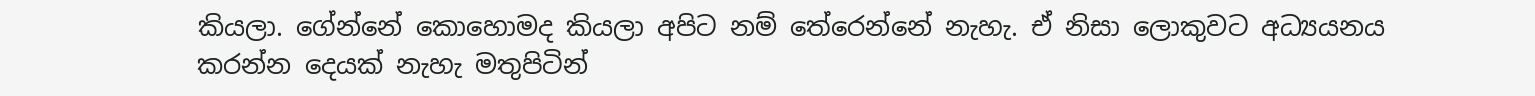කියලා. ගේන්නේ කොහොමද කියලා අපිට නම් තේරෙන්නේ නැහැ. ඒ නිසා ලොකුවට අධ්‍යයනය කරන්න දෙයක් නැහැ මතුපිටින්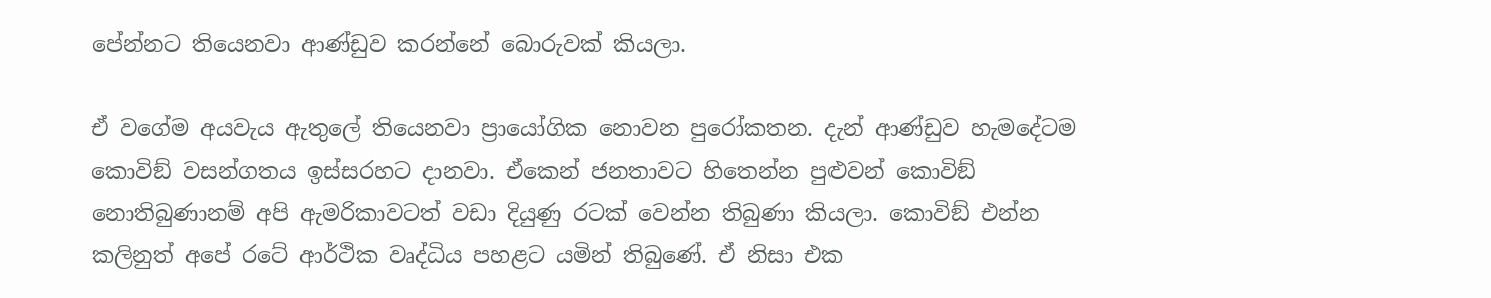පේන්නට තියෙනවා ආණ්ඩුව කරන්නේ බොරුවක් කියලා.

ඒ වගේම අයවැය ඇතුලේ තියෙනවා ප්‍රායෝගික නොවන පුරෝකතන. දැන් ආණ්ඩුව හැමදේටම කොවිඞ් වසන්ගතය ඉස්සරහට දානවා. ඒකෙන් ජනතාවට හිතෙන්න පුළුවන් කොවිඞ් නොතිබුණානම් අපි ඇමරිකාවටත් වඩා දියුණු රටක් වෙන්න තිබුණා කියලා. කොවිඞ් එන්න කලිනුත් අපේ රටේ ආර්ථික වෘද්ධිය පහළට යමින් තිබුණේ. ඒ නිසා එක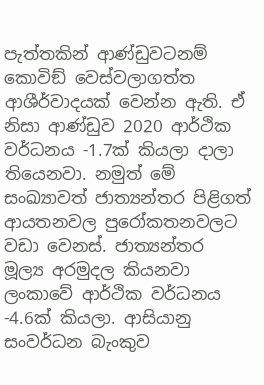පැත්තකින් ආණ්ඩුවටනම් කොවිඞ් වෙස්වලාගත්ත ආශීර්වාදයක් වෙන්න ඇති. ඒ නිසා ආණ්ඩුව 2020 ආර්ථික වර්ධනය -1.7ක් කියලා දාලා තියෙනවා. නමුත් මේ සංඛ්‍යාවත් ජාත්‍යන්තර පිළිගත් ආයතනවල පුරෝකතනවලට වඩා වෙනස්. ජාත්‍යන්තර මූල්‍ය අරමුදල කියනවා ලංකාවේ ආර්ථික වර්ධනය -4.6ක් කියලා. ආසියානු සංවර්ධන බැංකුව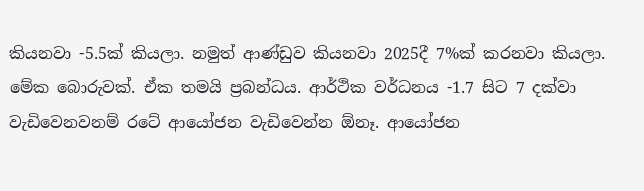කියනවා -5.5ක් කියලා. නමුත් ආණ්ඩුව කියනවා 2025දී 7%ක් කරනවා කියලා. මේක බොරුවක්. ඒක තමයි ප්‍රබන්ධය. ආර්ථික වර්ධනය -1.7 සිට 7 දක්වා වැඩිවෙනවනම් රටේ ආයෝජන වැඩිවෙන්න ඕනෑ. ආයෝජන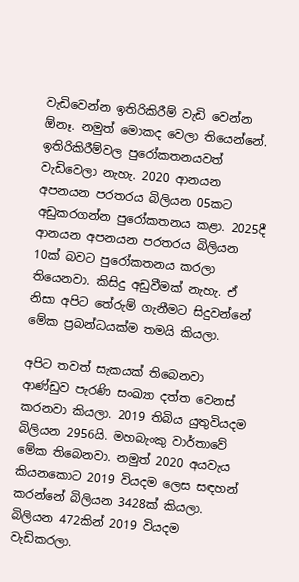වැඩිවෙන්න ඉතිරිකිරීම් වැඩි වෙන්න ඕනෑ. නමුත් මොකද වෙලා තියෙන්නේ. ඉතිරිකිරීම්වල පුරෝකතනයවත් වැඩිවෙලා නැහැ. 2020 ආනයන අපනයන පරතරය බිලියන 05කට අඩුකරගන්න පුරෝකතනය කළා. 2025දී ආනයන අපනයන පරතරය බිලියන 10ක් බවට පුරෝකතනය කරලා තියෙනවා. කිසිදු අඩුවීමක් නැහැ. ඒ නිසා අපිට තේරුම් ගැනීමට සිදුවන්නේ මේක ප්‍රබන්ධයක්ම තමයි කියලා.

අපිට තවත් සැකයක් තිබෙනවා ආණ්ඩුව පැරණි සංඛ්‍යා දත්ත වෙනස් කරනවා කියලා. 2019 තිබිය යුතුවියදම බිලියන 2956යි. මහබැංකු වාර්තාවේ මේක තිබෙනවා. නමුත් 2020 අයවැය කියනකොට 2019 වියදම ලෙස සඳහන් කරන්නේ බිලියන 3428ක් කියලා. බිලියන 472කින් 2019 වියදම වැඩිකරලා.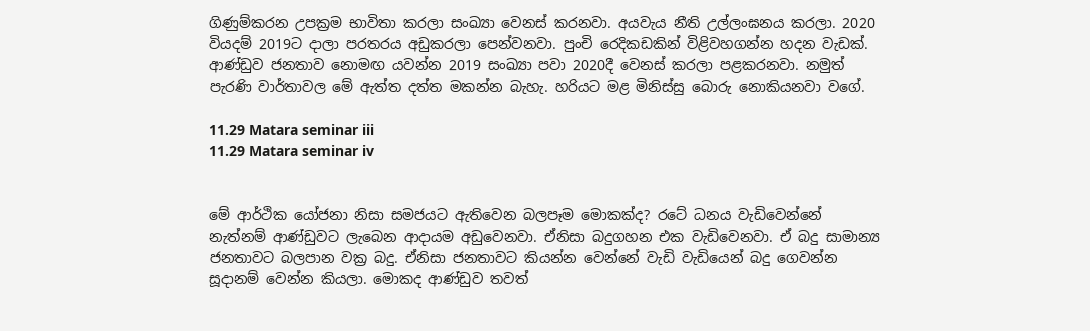ගිණුම්කරන උපක්‍රම භාවිතා කරලා සංඛ්‍යා වෙනස් කරනවා. අයවැය නීති උල්ලංඝනය කරලා. 2020 වියදම් 2019ට දාලා පරතරය අඩුකරලා පෙන්වනවා. පුංචි රෙදිකඩකින් විළිවහගන්න හදන වැඩක්. ආණ්ඩුව ජනතාව නොමඟ යවන්න 2019 සංඛ්‍යා පවා 2020දී වෙනස් කරලා පළකරනවා. නමුත් පැරණි වාර්තාවල මේ ඇත්ත දත්ත මකන්න බැහැ. හරියට මළ මිනිස්සු බොරු නොකියනවා වගේ.

11.29 Matara seminar iii
11.29 Matara seminar iv


මේ ආර්ථික යෝජනා නිසා සමජයට ඇතිවෙන බලපෑම මොකක්ද? රටේ ධනය වැඩිවෙන්නේ නැත්නම් ආණ්ඩුවට ලැබෙන ආදායම අඩුවෙනවා. ඒනිසා බදුගහන එක වැඩිවෙනවා. ඒ බදු සාමාන්‍ය ජනතාවට බලපාන වක්‍ර බදු. ඒනිසා ජනතාවට කියන්න වෙන්නේ වැඩි වැඩියෙන් බදු ගෙවන්න සූදානම් වෙන්න කියලා. මොකද ආණ්ඩුව තවත්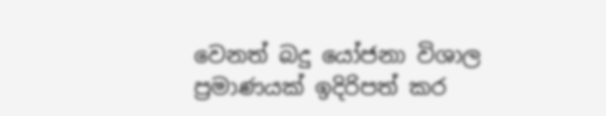වෙනත් බදු යෝජනා විශාල ප්‍රමාණයක් ඉදිරිපත් කර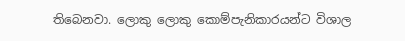තිබෙනවා. ලොකු ලොකු කොම්පැනිකාරයන්ට විශාල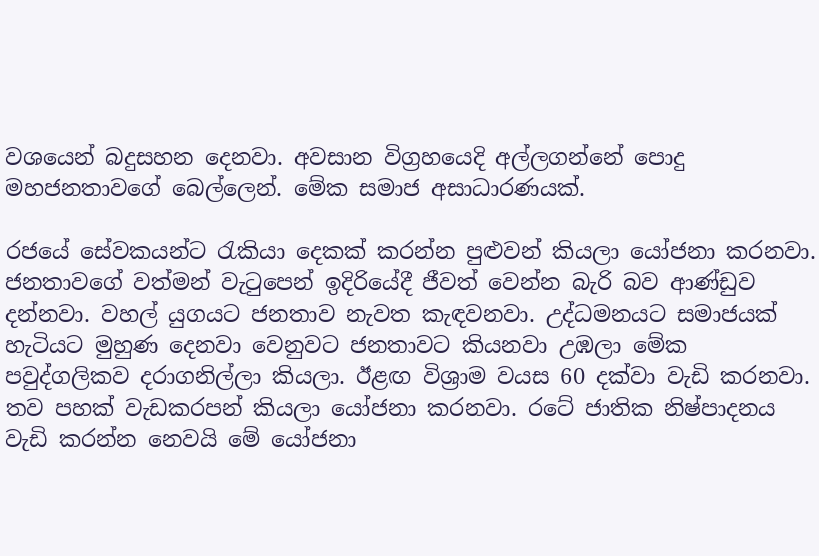වශයෙන් බදුසහන දෙනවා. අවසාන විග්‍රහයෙදි අල්ලගන්නේ පොදු මහජනතාවගේ බෙල්ලෙන්. මේක සමාජ අසාධාරණයක්.

රජයේ සේවකයන්ට රැකියා දෙකක් කරන්න පුළුවන් කියලා යෝජනා කරනවා. ජනතාවගේ වත්මන් වැටුපෙන් ඉදිරියේදී ජීවත් වෙන්න බැරි බව ආණ්ඩුව දන්නවා. වහල් යුගයට ජනතාව නැවත කැඳවනවා. උද්ධමනයට සමාජයක් හැටියට මුහුණ දෙනවා වෙනුවට ජනතාවට කියනවා උඹලා මේක පවුද්ගලිකව දරාගනිල්ලා කියලා. ඊළඟ විශ්‍රාම වයස 60 දක්වා වැඩි කරනවා. තව පහක් වැඩකරපන් කියලා යෝජනා කරනවා. රටේ ජාතික නිෂ්පාදනය වැඩි කරන්න නෙවයි මේ යෝජනා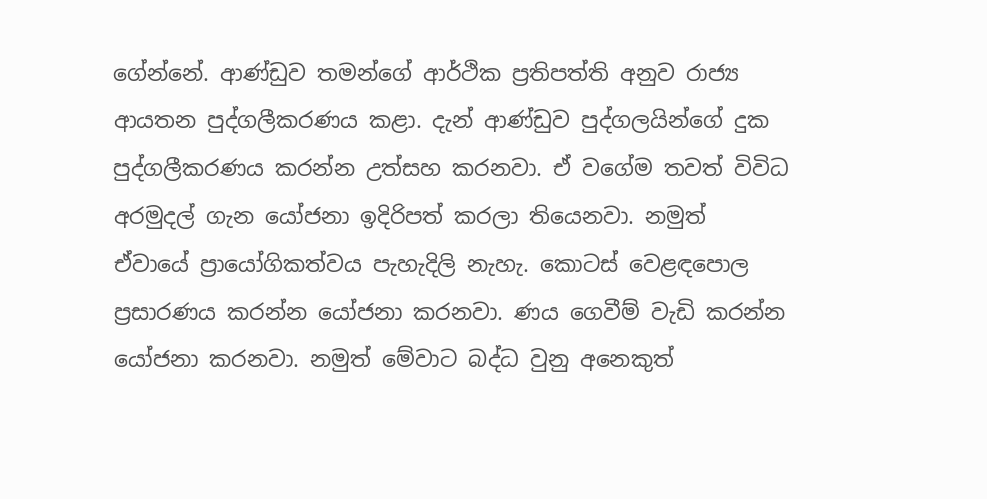ගේන්නේ. ආණ්ඩුව තමන්ගේ ආර්ථික ප්‍රතිපත්ති අනුව රාජ්‍ය ආයතන පුද්ගලීකරණය කළා. දැන් ආණ්ඩුව පුද්ගලයින්ගේ දුක පුද්ගලීකරණය කරන්න උත්සහ කරනවා. ඒ වගේම තවත් විවිධ අරමුදල් ගැන යෝජනා ඉදිරිපත් කරලා තියෙනවා. නමුත් ඒවායේ ප්‍රායෝගිකත්වය පැහැදිලි නැහැ. කොටස් වෙළඳපොල ප්‍රසාරණය කරන්න යෝජනා කරනවා. ණය ගෙවීම් වැඩි කරන්න යෝජනා කරනවා. නමුත් මේවාට බද්ධ වුනු අනෙකුත්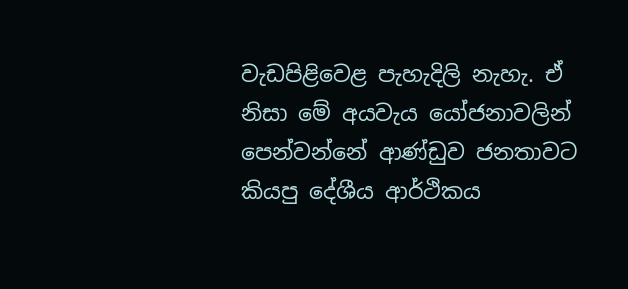වැඩපිළිවෙළ පැහැදිලි නැහැ. ඒ නිසා මේ අයවැය යෝජනාවලින් පෙන්වන්නේ ආණ්ඩුව ජනතාවට කියපු දේශීය ආර්ථිකය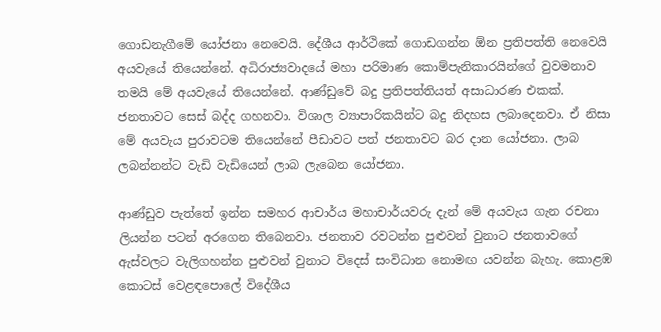ගොඩනැගීමේ යෝජනා නෙවෙයි. දේශීය ආර්ථිකේ ගොඩගන්න ඕන ප්‍රතිපත්ති නෙවෙයි අයවැයේ තියෙන්නේ. අධිරාජ්‍යවාදයේ මහා පරිමාණ කොම්පැනිකාරයින්ගේ වුවමනාව තමයි මේ අයවැයේ තියෙන්නේ. ආණ්ඩුවේ බදු ප්‍රතිපත්තියත් අසාධාරණ එකක්. ජනතාවට සෙස් බද්ද ගහනවා. විශාල ව්‍යාපාරිකයින්ට බදු නිදහස ලබාදෙනවා. ඒ නිසා මේ අයවැය පුරාවටම තියෙන්නේ පීඩාවට පත් ජනතාවට බර දාන යෝජනා. ලාබ ලබන්නන්ට වැඩි වැඩියෙන් ලාබ ලැබෙන යෝජනා.

ආණ්ඩුව පැත්තේ ඉන්න සමහර ආචාර්ය මහාචාර්යවරු දැන් මේ අයවැය ගැන රචනා ලියන්න පටන් අරගෙන තිබෙනවා. ජනතාව රවටන්න පුළුවන් වුනාට ජනතාවගේ ඇස්වලට වැලිගහන්න පුළුවන් වුනාට විදෙස් සංවිධාන නොමඟ යවන්න බැහැ. කොළඹ කොටස් වෙළඳපොලේ විදේශීය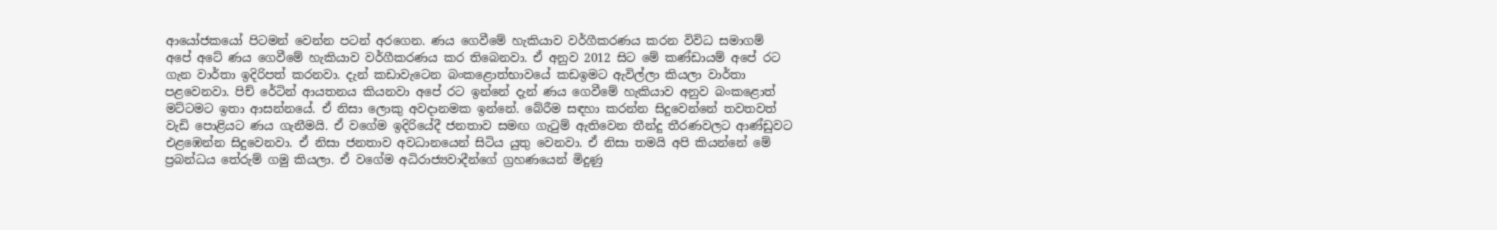ආයෝජකයෝ පිටමන් වෙන්න පටන් අරගෙන. ණය ගෙවීමේ හැකියාව වර්ගීකරණය කරන විවිධ සමාගම් අපේ අටේ ණය ගෙවීමේ හැකියාව වර්ගීකරණය කර තිබෙනවා. ඒ අනුව 2012 සිට මේ කණ්ඩායම් අපේ රට ගැන වාර්තා ඉදිරිපත් කරනවා. දැන් කඩාවැටෙන බංකළොත්භාවයේ කඩඉමට ඇවිල්ලා කියලා වාර්තා පළවෙනවා. පිච් රේටින් ආයතනය කියනවා අපේ රට ඉන්නේ දැන් ණය ගෙවීමේ හැකියාව අනුව බංකළොත් මට්ටමට ඉතා ආසන්නයේ. ඒ නිසා ලොකු අවදානමක ඉන්නේ. බේරීම සඳහා කරන්න සිදුවෙන්නේ තවතවත් වැඩි පොළියට ණය ගැනීමයි. ඒ වගේම ඉදිරියේදී ජනතාව සමඟ ගැටුම් ඇතිවෙන තීන්දු තීරණවලට ආණ්ඩුවට එළඹෙන්න සිදුවෙනවා. ඒ නිසා ජනතාව අවධානයෙන් සිටිය යුතු වෙනවා. ඒ නිසා තමයි අපි කියන්නේ මේ ප්‍රබන්ධය තේරුම් ගමු කියලා. ඒ වගේම අධිරාජ්‍යවාදීන්ගේ ග්‍රහණයෙන් මිදුණු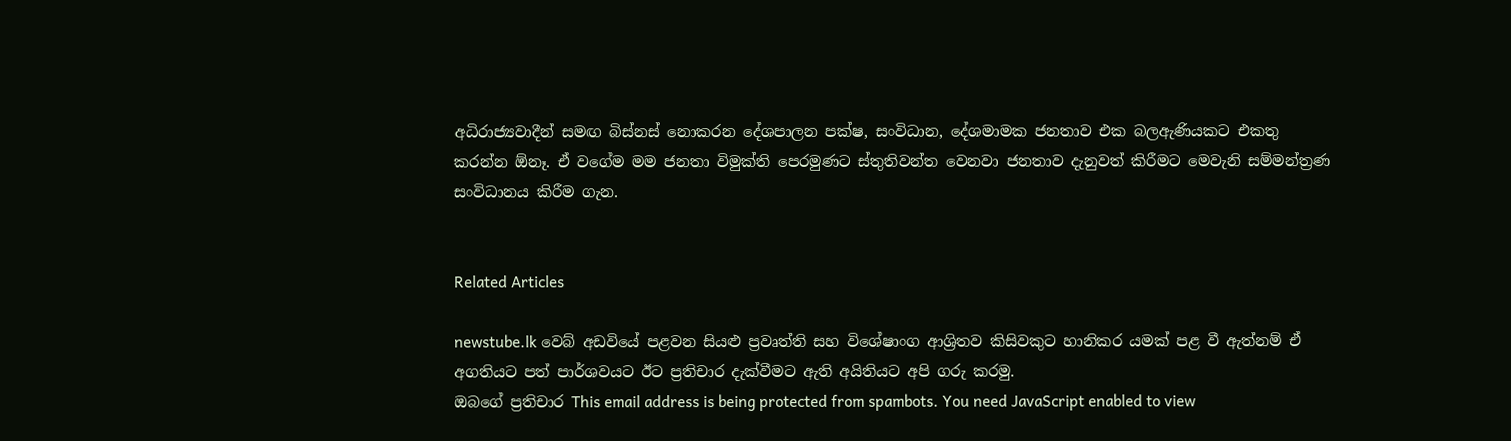අධිරාජ්‍යවාදීන් සමඟ බිස්නස් නොකරන දේශපාලන පක්ෂ, සංවිධාන, දේශමාමක ජනතාව එක බලඇණියකට එකතු කරන්න ඕනෑ. ඒ වගේම මම ජනතා විමුක්ති පෙරමුණට ස්තුතිවන්ත වෙනවා ජනතාව දැනුවත් කිරීමට මෙවැනි සම්මන්ත්‍රණ සංවිධානය කිරීම ගැන.


Related Articles

newstube.lk වෙබ් අඩවියේ පළවන සියළු ප්‍රවෘත්ති සහ විශේෂාංග ආශ්‍රිතව කිසිවකුට හානිකර යමක් පළ වී ඇත්නම් ඒ අගතියට පත් පාර්ශවයට ඊට ප්‍රතිචාර දැක්වීමට ඇති අයිතියට අපි ගරු කරමු.
ඔබගේ ප්‍රතිචාර This email address is being protected from spambots. You need JavaScript enabled to view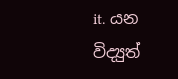it. යන විද්‍යුත්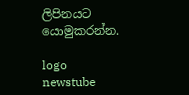ලිපිනයට යොමුකරන්න.

logo newstube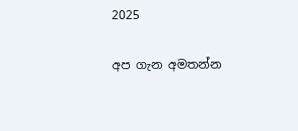2025

අප ගැන අමතන්න